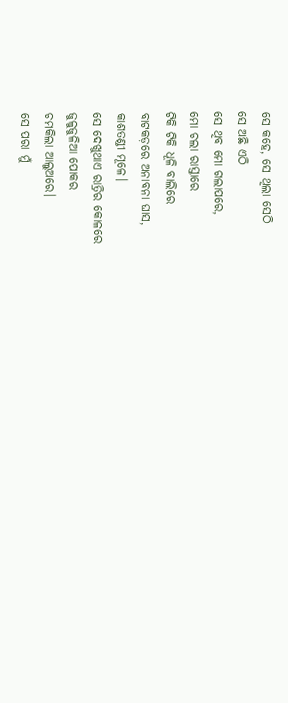ସେ କହେ, ସେ ଥିଲା ସେଠି
ସେ ଅଛି ଏଠି
ସେ ଥିବ ମୋ ଗଲାପରେ,
ମୋ ଚଲା ରାସ୍ତାରେ
ଟିକି ଟିକି ଧୂଳି ବାଲିରେ
ବାଟକଡ଼ରେ ଅନାବନା ଘାସ,
କାଶତଣ୍ଡୀ ମୂଳେ।
ସେ ଦେଖୁଥାଏ ରାତ୍ରିର କୋଳରେ
ଜୁଳୁଜୁଳିଆ ପୋକର
ଚମକିଲା ଆଲୁଅରେ।
ସେ ପରା ମୁଁ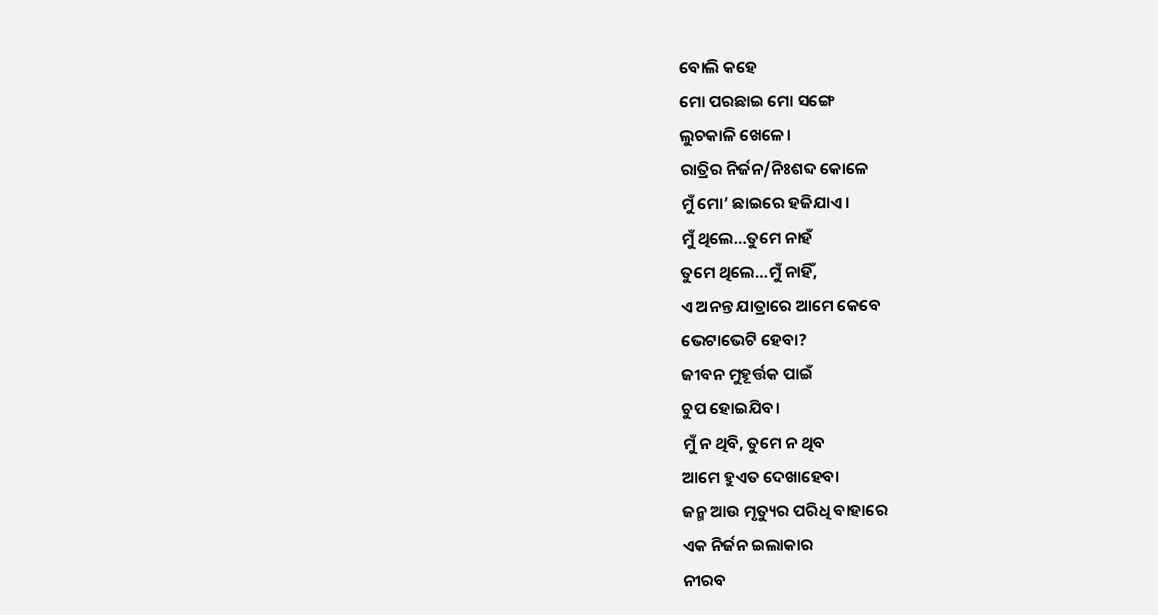ବୋଲି କହେ
ମୋ ପରଛାଇ ମୋ ସଙ୍ଗେ
ଲୁଚକାଳି ଖେଳେ।
ରାତ୍ରିର ନିର୍ଜନ/ନିଃଶବ୍ଦ କୋଳେ
ମୁଁ ମୋ’ ଛାଇରେ ହଜିଯାଏ।
ମୁଁ ଥିଲେ…ତୁମେ ନାହଁ
ତୁମେ ଥିଲେ…ମୁଁ ନାହିଁ,
ଏ ଅନନ୍ତ ଯାତ୍ରାରେ ଆମେ କେବେ
ଭେଟାଭେଟି ହେବା?
ଜୀବନ ମୁହୂର୍ତ୍ତକ ପାଇଁ
ଚୁପ ହୋଇଯିବ।
ମୁଁ ନ ଥିବି, ତୁମେ ନ ଥିବ
ଆମେ ହୁଏତ ଦେଖାହେବା
ଜନ୍ମ ଆଉ ମୃତ୍ୟୁର ପରିଧି ବାହାରେ
ଏକ ନିର୍ଜନ ଇଲାକାର
ନୀରବ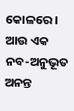କୋଳରେ।
ଆଉ ଏକ ନବ-ଅନୁଭୂତ
ଅନନ୍ତ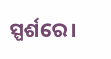ସ୍ପର୍ଶରେ।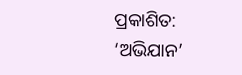ପ୍ରକାଶିତ: ‘ଅଭିଯାନ’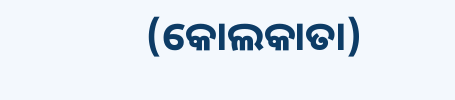(କୋଲକାତା)